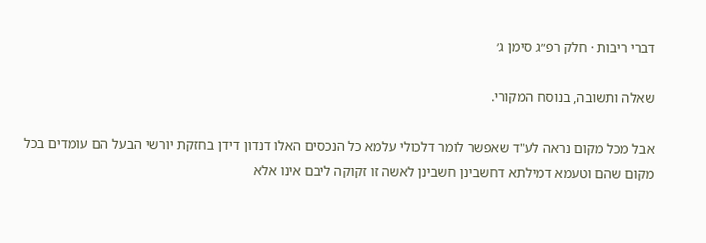דברי ריבות · חלק רפ״ג סימן ג׳

שאלה ותשובה, בנוסח המקורי.

אבל מכל מקום נראה לע"ד שאפשר לומר דלכולי עלמא כל הנכסים האלו דנדון דידן בחזקת יורשי הבעל הם עומדים בכל מקום שהם וטעמא דמילתא דחשבינן חשבינן לאשה זו זקוקה ליבם אינו אלא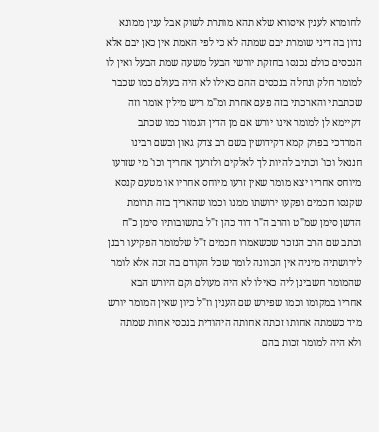לחומרא לענין איסורא שלא תהא מותרת לשוק אבל ענין ממונא נדון בה דיני שומרת יבם שמתה לא כי לפי האמת אין כאן יבם אלא הנכסים כולם נכנסו בחזקת יורשי הבעל משעה שמת הבעל ואין לו למומר חלק ונחלה בנכסים ההם כאילו לא היה בעולם כמו שכבר שכתבתי והארכתי בזה פעם אחרת ומ"מ ריש מילין אומר וזה דקיימא לן למומר אינו יורש אם מן הדין הגמור כמו שכתב המרדכי בפרק קמא דקידושין בשם רב צדק גאון ובשם רבינו חננאל וכו' וכתיב להיות לך לאלקים ולזרעך אחריך וכו' מי שזרעו מיוחס אחריו יצא מומר שאין זרעו מיוחס אחריו או מטעם קנסא שקנסו חכמים ופקעו ירושתו ממנו וכמו שהאריך בזה תרומת הדשן סימן שמ"ט והרב ה"ר דוד כהן ז"ל בתשובותיו סימן כ"ח וכתב שם הרב הנזכר שכשאמרו חכמים ז"ל שלמומר הפקיעו רבנן לירושתיה מיניה אין הכוונה לומר שכל הקודם בה זכה אלא לומר שהמומר חשבינן ליה כאילו לא היה מעולם וקם היורש הבא אחריו במקומו וכמו שפירש שם הענין וז"ל כיון שאין המומר יורש מיד כשמתה אחותו זכתה אחותה היהודית בנכסי אחות שמתה ולא היה למומר זכות בהם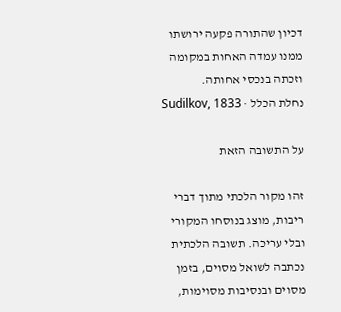דכיון שהתורה פקעה ירושתו ממנו עמדה האחות במקומה וזכתה בנכסי אחותה.
נחלת הכלל · Sudilkov, 1833

על התשובה הזאת

זהו מקור הלכתי מתוך דברי ריבות, מוצג בנוסחו המקורי ובלי עריכה. תשובה הלכתית נכתבה לשואל מסוים, בזמן מסוים ובנסיבות מסוימות,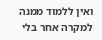ואין ללמוד ממנה למקרה אחר בלי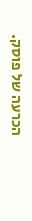הכרעה של פוסק.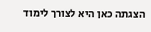הצגתה כאן היא לצורך לימוד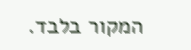המקור בלבד.